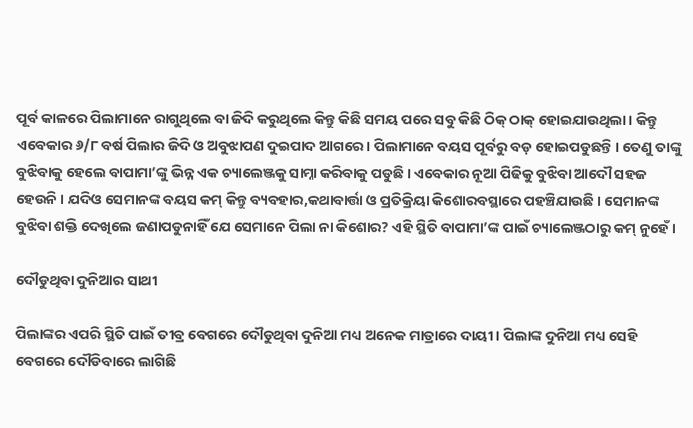ପୂର୍ବ କାଳରେ ପିଲାମାନେ ରାଗୁଥିଲେ ବା ଜିଦି କରୁଥିଲେ କିନ୍ତୁ କିଛି ସମୟ ପରେ ସବୁ କିଛି ଠିକ୍ ଠାକ୍ ହୋଇଯାଉଥିଲା। କିନ୍ତୁ ଏବେକାର ୬/୮ ବର୍ଷ ପିଲାର ଜିଦି ଓ ଅବୁଝାପଣ ଦୁଇପାଦ ଆଗରେ । ପିଲାମାନେ ବୟସ ପୂର୍ବରୁ ବଡ଼ ହୋଇପଡୁଛନ୍ତି । ତେଣୁ ତାଙ୍କୁ ବୁଝିବାକୁ ହେଲେ ବାପାମା’ଙ୍କୁ ଭିନ୍ନ ଏକ ଚ୍ୟାଲେଞ୍ଜକୁ ସାମ୍ନା କରିବାକୁ ପଡୁଛି । ଏବେକାର ନୂଆ ପିଢିକୁ ବୁଝିବା ଆଦୌ ସହଜ ହେଉନି । ଯଦିଓ ସେମାନଙ୍କ ବୟସ କମ୍ କିନ୍ତୁ ବ୍ୟବହାର,କଥାବାର୍ତ୍ତା ଓ ପ୍ରତିକ୍ରିୟା କିଶୋରବସ୍ଥାରେ ପହଞ୍ଚିଯାଉଛି । ସେମାନଙ୍କ ବୁଝିବା ଶକ୍ତି ଦେଖିଲେ ଜଣାପଡୁନାହିଁ ଯେ ସେମାନେ ପିଲା ନା କିଶୋର? ଏହି ସ୍ଥିତି ବାପାମା’ଙ୍କ ପାଇଁ ଚ୍ୟାଲେଞ୍ଜଠାରୁ କମ୍ ନୁହେଁ ।

ଦୌଡୁଥିବା ଦୁନିଆର ସାଥୀ

ପିଲାଙ୍କର ଏପରି ସ୍ଥିତି ପାଇଁ ତୀବ୍ର ବେଗରେ ଦୌଡୁଥିବା ଦୁନିଆ ମଧ୍ୟ ଅନେକ ମାତ୍ରାରେ ଦାୟୀ । ପିଲାଙ୍କ ଦୁନିଆ ମଧ୍ୟ ସେହି ବେଗରେ ଦୌଡିବାରେ ଲାଗିଛି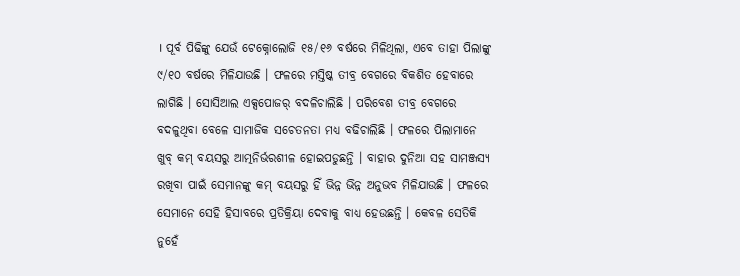। ପୂର୍ବ ପିଢିଙ୍କୁ ଯେଉଁ ଟେକ୍ନୋଲୋଜି ୧୫/୧୬ ବର୍ଷରେ ମିଳିଥିଲା, ଏବେ ତାହା ପିଲାଙ୍କୁ ୯/୧୦ ବର୍ଷରେ ମିଳିଯାଉଛି । ଫଳରେ ମସ୍ତିଷ୍କ ତୀବ୍ର ବେଗରେ ବିକଶିତ ହେବାରେ ଲାଗିଛି । ସୋସିଆଲ ଏକ୍ସପୋଜର୍ ବଦଳିଚାଲିଛି । ପରିବେଶ ତୀବ୍ର ବେଗରେ ବଦଳୁଥିବା ବେଳେ ସାମାଜିକ ସଚେତନତା ମଧ୍ୟ ବଢିଚାଲିଛି । ଫଳରେ ପିଲାମାନେ ଖୁବ୍ କମ୍ ବୟସରୁ ଆତ୍ମନିର୍ଭରଶୀଳ ହୋଇପଡୁଛନ୍ତି । ବାହାର ଦୁନିଆ ସହ ସାମଞ୍ଜସ୍ୟ ରଖିବା ପାଇଁ ସେମାନଙ୍କୁ କମ୍ ବୟସରୁ ହିଁ ଭିନ୍ନ ଭିନ୍ନ ଅନୁଭବ ମିଳିଯାଉଛି । ଫଳରେ ସେମାନେ ସେହି ହିସାବରେ ପ୍ରତିକ୍ରିୟା ଦେବାକୁ ବାଧ୍ୟ ହେଉଛନ୍ତି । କେବଳ ସେତିକି ନୁହେଁ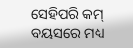ସେହିପରି କମ୍ ବୟସରେ ମଧ୍ୟ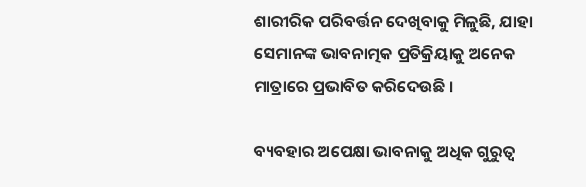ଶାରୀରିକ ପରିବର୍ତ୍ତନ ଦେଖିବାକୁ ମିଳୁଛି, ଯାହା ସେମାନଙ୍କ ଭାବନାତ୍ମକ ପ୍ରତିକ୍ରିୟାକୁ ଅନେକ ମାତ୍ରାରେ ପ୍ରଭାବିତ କରିଦେଉଛି ।

ବ୍ୟବହାର ଅପେକ୍ଷା ଭାବନାକୁ ଅଧିକ ଗୁରୁତ୍ୱ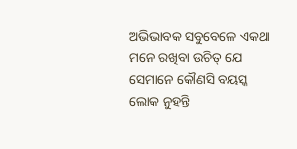ଅଭିଭାବକ ସବୁବେଳେ ଏକଥା ମନେ ରଖିବା ଉଚିତ୍ ଯେ ସେମାନେ କୌଣସି ବୟସ୍କ ଲୋକ ନୁହନ୍ତି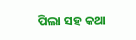ପିଲା ସହ କଥା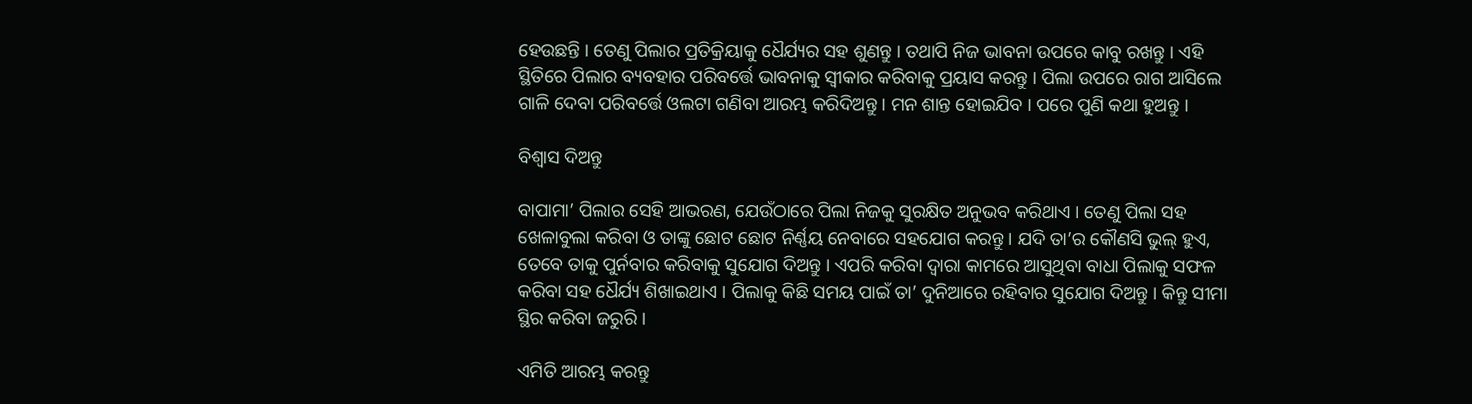ହେଉଛନ୍ତି । ତେଣୁ ପିଲାର ପ୍ରତିକ୍ରିୟାକୁ ଧୈର୍ଯ୍ୟର ସହ ଶୁଣନ୍ତୁ । ତଥାପି ନିଜ ଭାବନା ଉପରେ କାବୁ ରଖନ୍ତୁ । ଏହି ସ୍ଥିତିରେ ପିଲାର ବ୍ୟବହାର ପରିବର୍ତ୍ତେ ଭାବନାକୁ ସ୍ୱୀକାର କରିବାକୁ ପ୍ରୟାସ କରନ୍ତୁ । ପିଲା ଉପରେ ରାଗ ଆସିଲେ ଗାଳି ଦେବା ପରିବର୍ତ୍ତେ ଓଲଟା ଗଣିବା ଆରମ୍ଭ କରିଦିଅନ୍ତୁ । ମନ ଶାନ୍ତ ହୋଇଯିବ । ପରେ ପୁଣି କଥା ହୁଅନ୍ତୁ ।

ବିଶ୍ୱାସ ଦିଅନ୍ତୁ

ବାପାମା’ ପିଲାର ସେହି ଆଭରଣ, ଯେଉଁଠାରେ ପିଲା ନିଜକୁ ସୁରକ୍ଷିତ ଅନୁଭବ କରିଥାଏ । ତେଣୁ ପିଲା ସହ ଖେଳାବୁଲା କରିବା ଓ ତାଙ୍କୁ ଛୋଟ ଛୋଟ ନିର୍ଣ୍ଣୟ ନେବାରେ ସହଯୋଗ କରନ୍ତୁ । ଯଦି ତା’ର କୌଣସି ଭୁଲ୍ ହୁଏ, ତେବେ ତାକୁ ପୁର୍ନବାର କରିବାକୁ ସୁଯୋଗ ଦିଅନ୍ତୁ । ଏପରି କରିବା ଦ୍ୱାରା କାମରେ ଆସୁଥିବା ବାଧା ପିଲାକୁ ସଫଳ କରିବା ସହ ଧୈର୍ଯ୍ୟ ଶିଖାଇଥାଏ । ପିଲାକୁ କିଛି ସମୟ ପାଇଁ ତା’ ଦୁନିଆରେ ରହିବାର ସୁଯୋଗ ଦିଅନ୍ତୁ । କିନ୍ତୁ ସୀମା ସ୍ଥିର କରିବା ଜରୁରି ।

ଏମିତି ଆରମ୍ଭ କରନ୍ତୁ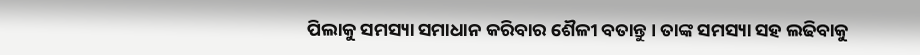ପିଲାକୁ ସମସ୍ୟା ସମାଧାନ କରିବାର ଶୈଳୀ ବତାନ୍ତୁ । ତାଙ୍କ ସମସ୍ୟା ସହ ଲଢିବାକୁ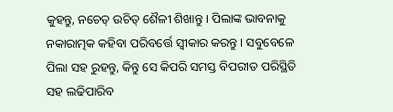କୁହନ୍ତୁ, ନଚେତ୍ ଉଚିତ୍ ଶୈଳୀ ଶିଖାନ୍ତୁ । ପିଲାଙ୍କ ଭାବନାକୁ ନକାରାତ୍ମକ କହିବା ପରିବର୍ତ୍ତେ ସ୍ୱୀକାର କରନ୍ତୁ । ସବୁବେଳେ ପିଲା ସହ ରୁହନ୍ତୁ, କିନ୍ତୁ ସେ କିପରି ସମସ୍ତ ବିପରୀତ ପରିସ୍ଥିତି ସହ ଲଢିପାରିବ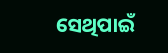ସେଥିପାଇଁ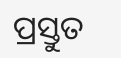ପ୍ରସ୍ତୁତ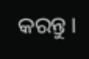କରନ୍ତୁ ।